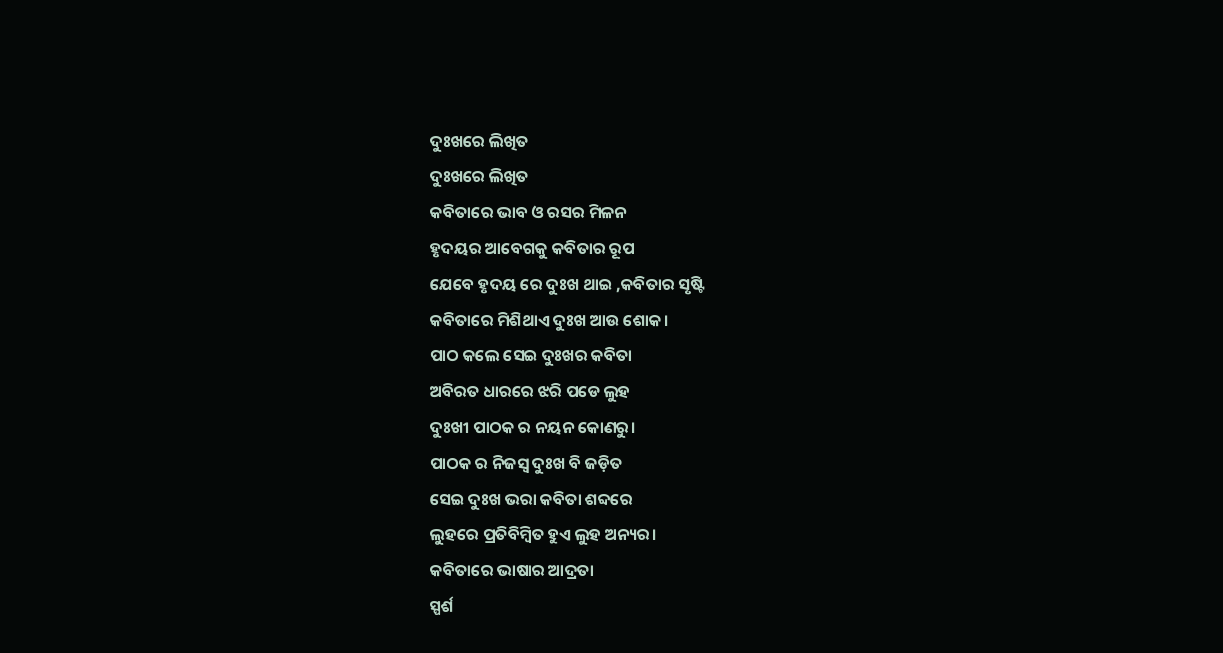ଦୁଃଖରେ ଲିଖିତ
ଦୁଃଖରେ ଲିଖିତ
କବିତାରେ ଭାବ ଓ ରସର ମିଳନ
ହୃଦୟର ଆବେଗକୁ କବିତାର ରୂପ
ଯେବେ ହୃଦୟ ରେ ଦୁଃଖ ଥାଇ ,କବିତାର ସୃଷ୍ଟି
କବିତାରେ ମିଶିଥାଏ ଦୁଃଖ ଆଉ ଶୋକ।
ପାଠ କଲେ ସେଇ ଦୁଃଖର କବିତା
ଅବିରତ ଧାରରେ ଝରି ପଡେ ଲୁହ
ଦୁଃଖୀ ପାଠକ ର ନୟନ କୋଣରୁ।
ପାଠକ ର ନିଜସ୍ଵ ଦୁଃଖ ବି ଜଡ଼ିତ
ସେଇ ଦୁଃଖ ଭରା କବିତା ଶବ୍ଦରେ
ଲୁହରେ ପ୍ରତିବିମ୍ବିତ ହୁଏ ଲୁହ ଅନ୍ୟର।
କବିତାରେ ଭାଷାର ଆଦ୍ରତା
ସ୍ପର୍ଶ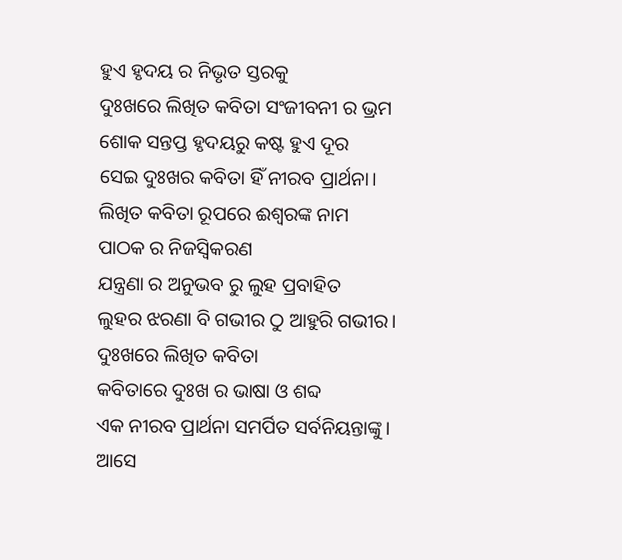ହୁଏ ହୃଦୟ ର ନିଭୃତ ସ୍ତରକୁ
ଦୁଃଖରେ ଲିଖିତ କବିତା ସଂଜୀବନୀ ର ଭ୍ରମ
ଶୋକ ସନ୍ତପ୍ତ ହୃଦୟରୁ କଷ୍ଟ ହୁଏ ଦୂର
ସେଇ ଦୁଃଖର କବିତା ହିଁ ନୀରବ ପ୍ରାର୍ଥନା।
ଲିଖିତ କବିତା ରୂପରେ ଈଶ୍ୱରଙ୍କ ନାମ
ପାଠକ ର ନିଜସ୍ଵିକରଣ
ଯନ୍ତ୍ରଣା ର ଅନୁଭବ ରୁ ଲୁହ ପ୍ରବାହିତ
ଲୁହର ଝରଣା ବି ଗଭୀର ଠୁ ଆହୁରି ଗଭୀର।
ଦୁଃଖରେ ଲିଖିତ କବିତା
କବିତାରେ ଦୁଃଖ ର ଭାଷା ଓ ଶବ୍ଦ
ଏକ ନୀରବ ପ୍ରାର୍ଥନା ସମର୍ପିତ ସର୍ବନିୟନ୍ତାଙ୍କୁ।
ଆସେ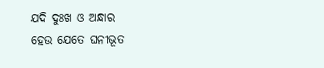ଯଦି ଦୁଃଖ ଓ ଅନ୍ଧାର
ହେଉ ଯେତେ ଘନୀଭୂତ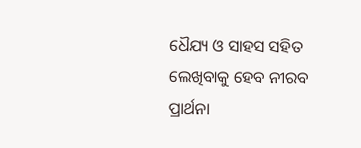ଧୈଯ୍ୟ ଓ ସାହସ ସହିତ
ଲେଖିବାକୁ ହେବ ନୀରବ ପ୍ରାର୍ଥନା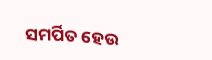ସମର୍ପିତ ହେଉ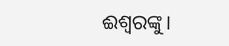ଈଶ୍ୱରଙ୍କୁ।